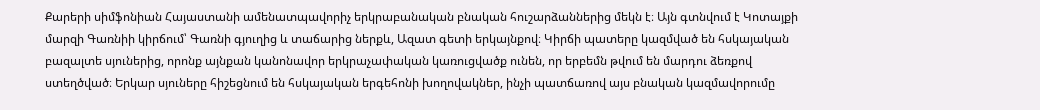Քարերի սիմֆոնիան Հայաստանի ամենատպավորիչ երկրաբանական բնական հուշարձաններից մեկն է։ Այն գտնվում է Կոտայքի մարզի Գառնիի կիրճում՝ Գառնի գյուղից և տաճարից ներքև, Ազատ գետի երկայնքով։ Կիրճի պատերը կազմված են հսկայական բազալտե սյուներից, որոնք այնքան կանոնավոր երկրաչափական կառուցվածք ունեն, որ երբեմն թվում են մարդու ձեռքով ստեղծված։ Երկար սյուները հիշեցնում են հսկայական երգեհոնի խողովակներ, ինչի պատճառով այս բնական կազմավորումը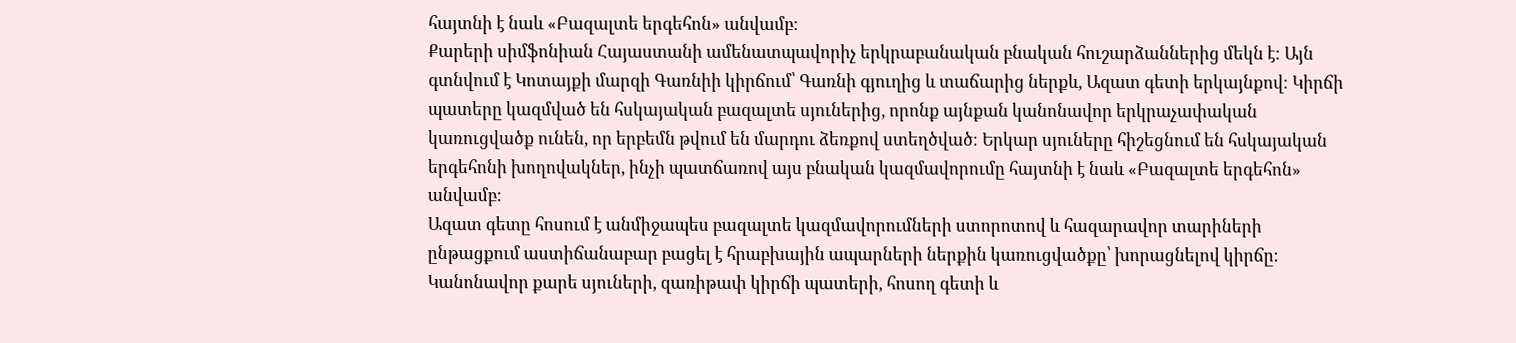հայտնի է նաև «Բազալտե երգեհոն» անվամբ։
Քարերի սիմֆոնիան Հայաստանի ամենատպավորիչ երկրաբանական բնական հուշարձաններից մեկն է։ Այն գտնվում է Կոտայքի մարզի Գառնիի կիրճում՝ Գառնի գյուղից և տաճարից ներքև, Ազատ գետի երկայնքով։ Կիրճի պատերը կազմված են հսկայական բազալտե սյուներից, որոնք այնքան կանոնավոր երկրաչափական կառուցվածք ունեն, որ երբեմն թվում են մարդու ձեռքով ստեղծված։ Երկար սյուները հիշեցնում են հսկայական երգեհոնի խողովակներ, ինչի պատճառով այս բնական կազմավորումը հայտնի է նաև «Բազալտե երգեհոն» անվամբ։
Ազատ գետը հոսում է անմիջապես բազալտե կազմավորումների ստորոտով և հազարավոր տարիների ընթացքում աստիճանաբար բացել է հրաբխային ապարների ներքին կառուցվածքը՝ խորացնելով կիրճը։ Կանոնավոր քարե սյուների, զառիթափ կիրճի պատերի, հոսող գետի և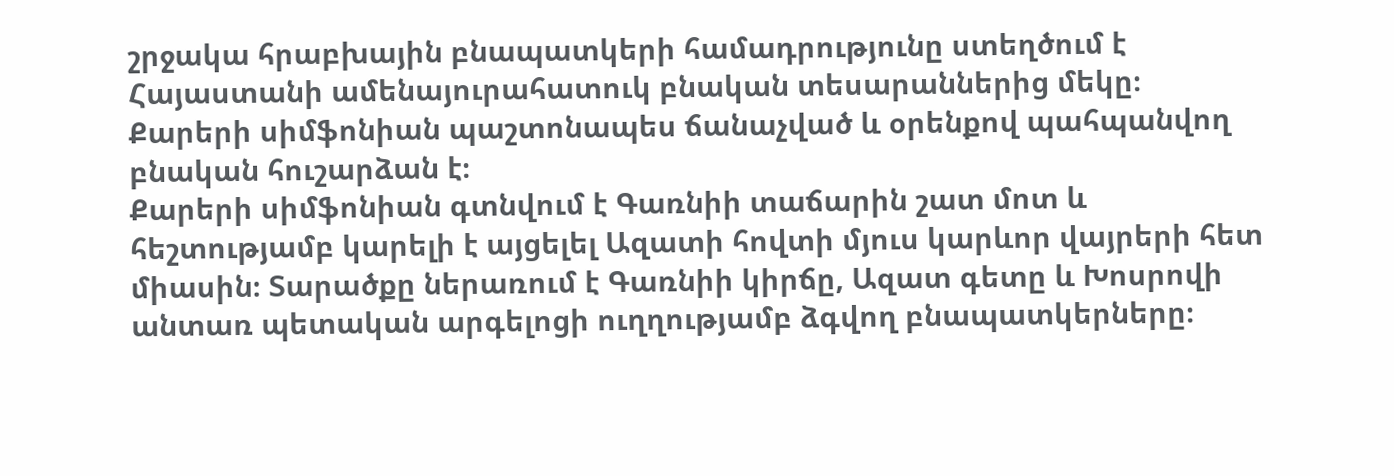շրջակա հրաբխային բնապատկերի համադրությունը ստեղծում է Հայաստանի ամենայուրահատուկ բնական տեսարաններից մեկը։ Քարերի սիմֆոնիան պաշտոնապես ճանաչված և օրենքով պահպանվող բնական հուշարձան է։
Քարերի սիմֆոնիան գտնվում է Գառնիի տաճարին շատ մոտ և հեշտությամբ կարելի է այցելել Ազատի հովտի մյուս կարևոր վայրերի հետ միասին։ Տարածքը ներառում է Գառնիի կիրճը, Ազատ գետը և Խոսրովի անտառ պետական արգելոցի ուղղությամբ ձգվող բնապատկերները։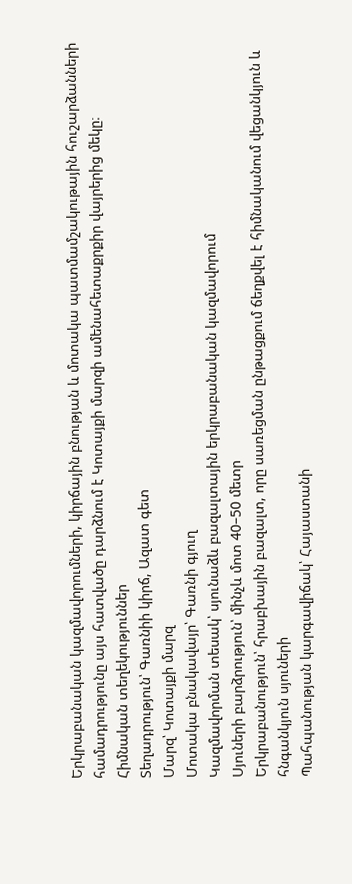Երկրաբանական կազմավորումների, կիրճային բնության և մոտակա պատմամշակութային հուշարձանների համադրությունը այս հատվածը դարձնում է Կոտայքի մարզի ամենահետաքրքիր վայրերից մեկը։
Հիմնական տեղեկություններ
Տեղադրություն՝ Գառնիի կիրճ, Ազատ գետ
Մարզ՝ Կոտայքի մարզ
Մոտակա բնակավայր՝ Գառնի գյուղ
Կազմավորման տեսակ՝ սյունաձև բազալտային երկրաբանական կազմավորում
Սյուների բարձրություն՝ մինչև մոտ 40–50 մետր
Երկրաբանություն՝ հրաբխային բազալտ, որը սառեցման ընթացքում ճեղքվել է հիմնականում վեցանկյուն և հնգանկյուն սյուների
Պահպանության կարգավիճակ՝ Հայաստանի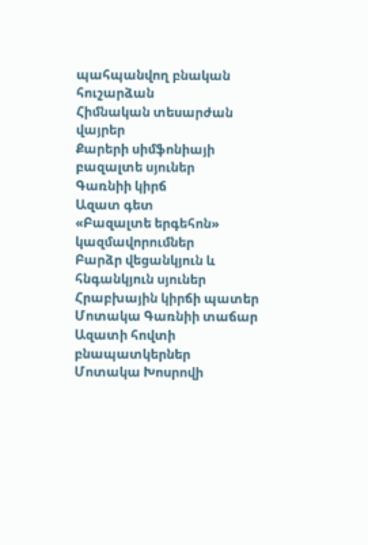պահպանվող բնական հուշարձան
Հիմնական տեսարժան վայրեր
Քարերի սիմֆոնիայի բազալտե սյուներ
Գառնիի կիրճ
Ազատ գետ
«Բազալտե երգեհոն» կազմավորումներ
Բարձր վեցանկյուն և հնգանկյուն սյուներ
Հրաբխային կիրճի պատեր
Մոտակա Գառնիի տաճար
Ազատի հովտի բնապատկերներ
Մոտակա Խոսրովի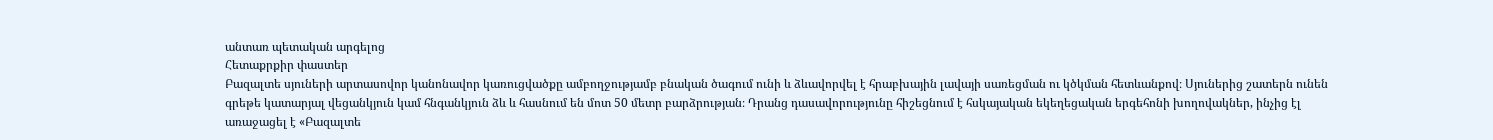անտառ պետական արգելոց
Հետաքրքիր փաստեր
Բազալտե սյուների արտասովոր կանոնավոր կառուցվածքը ամբողջությամբ բնական ծագում ունի և ձևավորվել է հրաբխային լավայի սառեցման ու կծկման հետևանքով։ Սյուներից շատերն ունեն գրեթե կատարյալ վեցանկյուն կամ հնգանկյուն ձև և հասնում են մոտ 50 մետր բարձրության։ Դրանց դասավորությունը հիշեցնում է հսկայական եկեղեցական երգեհոնի խողովակներ, ինչից էլ առաջացել է «Բազալտե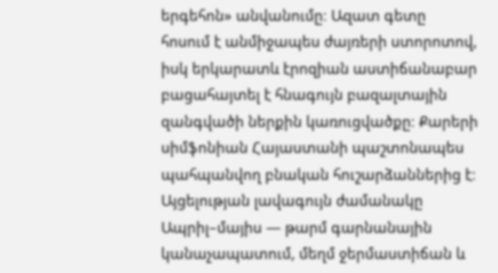երգեհոն» անվանումը։ Ազատ գետը հոսում է անմիջապես ժայռերի ստորոտով, իսկ երկարատև էրոզիան աստիճանաբար բացահայտել է հնագույն բազալտային զանգվածի ներքին կառուցվածքը։ Քարերի սիմֆոնիան Հայաստանի պաշտոնապես պահպանվող բնական հուշարձաններից է։
Այցելության լավագույն ժամանակը
Ապրիլ–մայիս — թարմ գարնանային կանաչապատում, մեղմ ջերմաստիճան և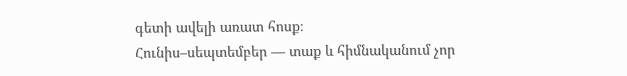գետի ավելի առատ հոսք։
Հունիս–սեպտեմբեր — տաք և հիմնականում չոր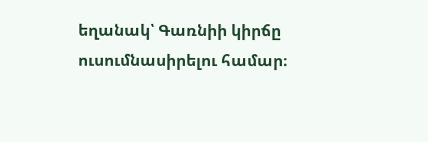եղանակ՝ Գառնիի կիրճը ուսումնասիրելու համար։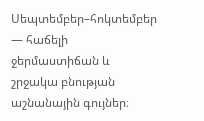Սեպտեմբեր–հոկտեմբեր — հաճելի ջերմաստիճան և շրջակա բնության աշնանային գույներ։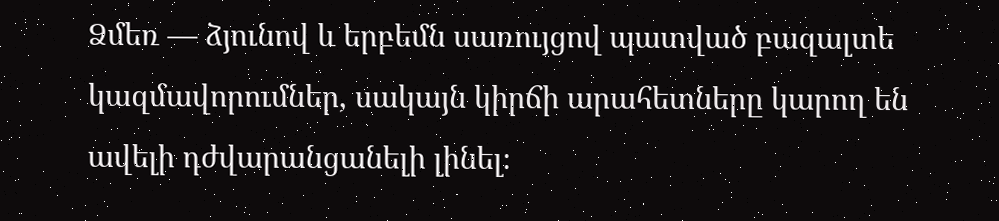Ձմեռ — ձյունով և երբեմն սառույցով պատված բազալտե կազմավորումներ, սակայն կիրճի արահետները կարող են ավելի դժվարանցանելի լինել։